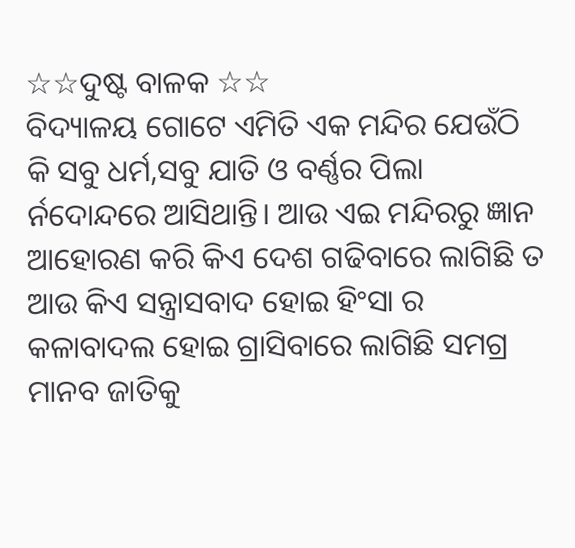☆☆ଦୁଷ୍ଟ ବାଳକ ☆☆
ବିଦ୍ୟାଳୟ ଗୋଟେ ଏମିତି ଏକ ମନ୍ଦିର ଯେଉଁଠି କି ସବୁ ଧର୍ମ,ସବୁ ଯାତି ଓ ବର୍ଣ୍ଣର ପିଲା ର୍ନଦୋନ୍ଦରେ ଆସିଥାନ୍ତି। ଆଉ ଏଇ ମନ୍ଦିରରୁ ଜ୍ଞାନ ଆହୋରଣ କରି କିଏ ଦେଶ ଗଢିବାରେ ଲାଗିଛି ତ ଆଉ କିଏ ସନ୍ତ୍ରାସବାଦ ହୋଇ ହିଂସା ର କଳାବାଦଲ ହୋଇ ଗ୍ରାସିବାରେ ଲାଗିଛି ସମଗ୍ର ମାନବ ଜାତିକୁ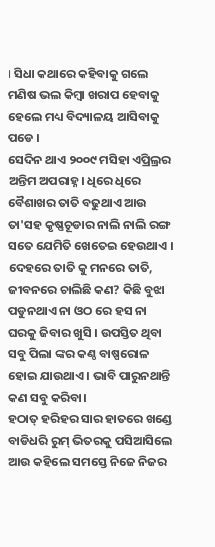। ସିଧା କଥାରେ କହିବାକୁ ଗଲେ ମଣିଷ ଭଲ କିମ୍ବା ଖରାପ ହେବାକୁ ହେଲେ ମଧ୍ୟ ବିଦ୍ୟାଳୟ ଆସିବାକୁ ପଡେ ।
ସେଦିନ ଥାଏ ୨୦୦୯ ମସିହା ଏପ୍ରିଲ୍ରର ଅନ୍ତିମ ଅପରାହ୍ନ। ଧିରେ ଧିରେ ବୈଶାଖର ତାତି ବଢୁଥାଏ ଆଉ ତା'ସହ କୃଷ୍ଣଚୂଡାର ନାଲି ନାଲି ରଙ୍ଗ ସତେ ଯେମିତି ଖେତେଇ ହେଉଥାଏ । ଦେହରେ ତାତି କୁ ମନରେ ତାତି, ଜୀବନରେ ଚାଲିଛି କଣ? କିଛି ବୁଝା ପଡୁନଥାଏ ନା ଓଠ ରେ ହସ ନା ଘରକୁ ଜିବାର ଖୁସି । ଉପସ୍ତିତ ଥିବା ସବୁ ପିଲା ଙ୍କର କଣ୍ଠ ବାଷ୍ପରୋଳ ହୋଇ ଯାଉଥାଏ । ଭାବି ପାରୁନଥାନ୍ତି କଣ ସବୁ କରିବା।
ହଠାତ୍ ହରିହର ସାର ହାତରେ ଖଣ୍ଡେ ବାଡିଧରି ରୁମ୍ ଭିତରକୁ ପସିଆସିଲେ ଆଉ କହିଲେ ସମସ୍ତେ ନିଜେ ନିଜର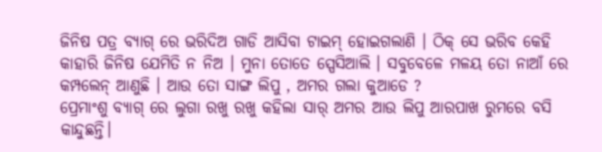ଜିନିଷ ପତ୍ର ବ୍ୟାଗ୍ ରେ ଭରିଦିଅ ଗାଡି ଆସିବା ଟାଇମ୍ ହୋଇଗଲାଣି । ଠିକ୍ ସେ ଭରିବ କେହି କାହାରି ଜିନିଷ ଯେମିତି ନ ନିଅ । ମୁନା ତୋତେ ସ୍ପେସିଆଲି । ସବୁବେଳେ ମଳୟ ତୋ ନାଆଁ ରେ କମ୍ପଲେନ୍ ଆଣୁଛି । ଆଉ ତୋ ସାଙ୍ଗ ଲିପୁ , ଅମର ଗଲା କୁଆଡେ ?
ପ୍ରେମାଂଶୁ ବ୍ୟାଗ୍ ରେ ଲୁଗା ରଖୁ ରଖୁ କହିଲା ସାର୍ ଅମର ଆଉ ଲିପୁ ଆରପାଖ ରୁମରେ ବସି କାନ୍ଦୁଛନ୍ତି।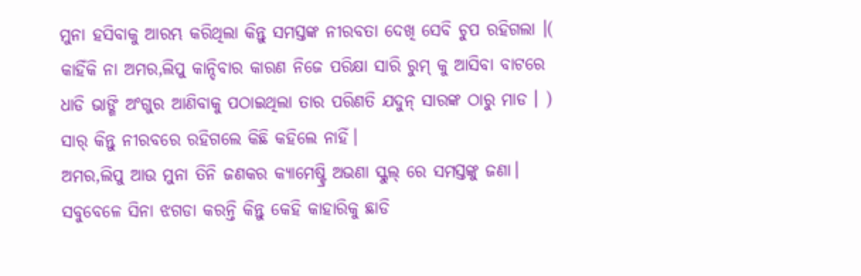ମୁନା ହସିବାକୁ ଆରମ୍ଭ କରିଥିଲା କିନ୍ତୁ ସମସ୍ତଙ୍କ ନୀରବତା ଦେଖି ସେବି ଚୁପ ରହିଗଲା ।( କାହିଁକି ନା ଅମର,ଲିପୁ କାନ୍ଦିବାର କାରଣ ନିଜେ ପରିକ୍ଷା ସାରି ରୁମ୍ କୁ ଆସିବା ବାଟରେ ଧାଡି ଭାଙ୍ଗି ଅଂଗୁର ଆଣିବାକୁ ପଠାଇଥିଲା ତାର ପରିଣତି ଯଦୁନ୍ ସାରଙ୍କ ଠାରୁ ମାଡ । ) ସାର୍ କିନ୍ତୁ ନୀରବରେ ରହିଗଲେ କିଛି କହିଲେ ନାହିଁ।
ଅମର,ଲିପୁ ଆଉ ମୁନା ତିନି ଜଣକର କ୍ୟାମେଷ୍ଟ୍ରି ଅଭଣା ସ୍କୁଲ୍ ରେ ସମସ୍ତଙ୍କୁ ଜଣା। ସବୁବେଳେ ସିନା ଝଗଡା କରନ୍ତି କିନ୍ତୁ କେହି କାହାରିକୁ ଛାଡି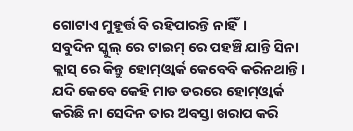ଗୋଟାଏ ମୁହୂର୍ତ୍ତ ବି ରହିପାରନ୍ତି ନାହିଁ।
ସବୁଦିନ ସ୍କୁଲ୍ ରେ ଟାଇମ୍ ରେ ପହଞ୍ଚି ଯାନ୍ତି ସିନା କ୍ଲାସ୍ ରେ କିନ୍ତୁ ହୋମ୍ଓ୍ବାର୍କ କେବେବି କରିନଥାନ୍ତି। ଯଦି କେବେ କେହି ମାଡ ଡରରେ ହୋମ୍ଓ୍ବାର୍କ କରିଛି ନା ସେଦିନ ତାର ଅବସ୍ତା ଖରାପ କରି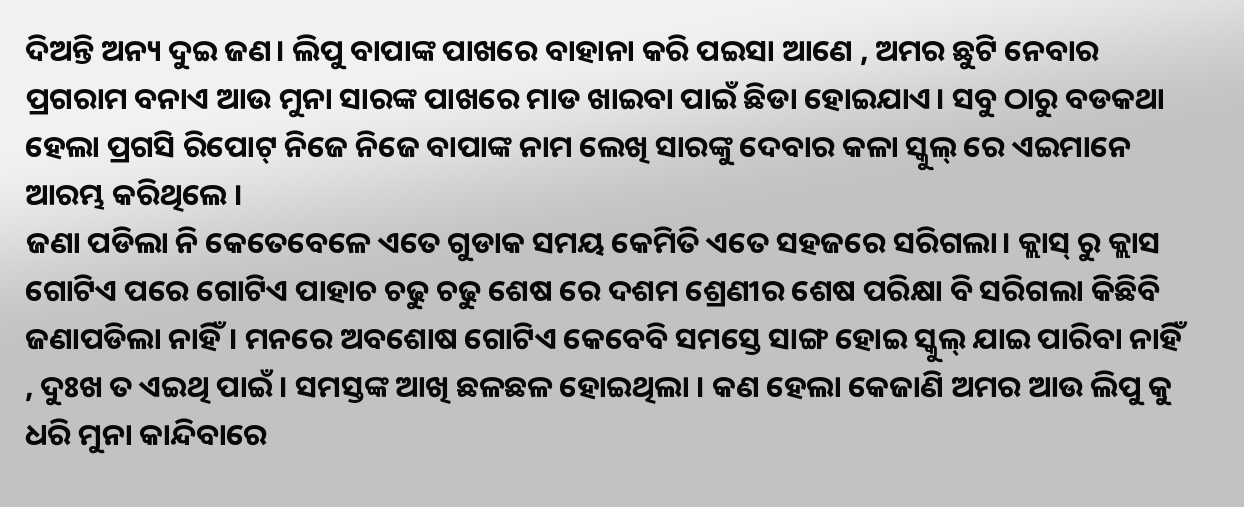ଦିଅନ୍ତି ଅନ୍ୟ ଦୁଇ ଜଣ। ଲିପୁ ବାପାଙ୍କ ପାଖରେ ବାହାନା କରି ପଇସା ଆଣେ , ଅମର ଛୁଟି ନେବାର ପ୍ରଗରାମ ବନାଏ ଆଉ ମୁନା ସାରଙ୍କ ପାଖରେ ମାଡ ଖାଇବା ପାଇଁ ଛିଡା ହୋଇଯାଏ। ସବୁ ଠାରୁ ବଡକଥା ହେଲା ପ୍ରଗସି ରିପୋଟ୍ ନିଜେ ନିଜେ ବାପାଙ୍କ ନାମ ଲେଖି ସାରଙ୍କୁ ଦେବାର କଳା ସ୍କୁଲ୍ ରେ ଏଇମାନେ ଆରମ୍ଭ କରିଥିଲେ ।
ଜଣା ପଡିଲା ନି କେତେବେଳେ ଏତେ ଗୁଡାକ ସମୟ କେମିତି ଏତେ ସହଜରେ ସରିଗଲା। କ୍ଲାସ୍ ରୁ କ୍ଲାସ ଗୋଟିଏ ପରେ ଗୋଟିଏ ପାହାଚ ଚଢୁ ଚଢୁ ଶେଷ ରେ ଦଶମ ଶ୍ରେଣୀର ଶେଷ ପରିକ୍ଷା ବି ସରିଗଲା କିଛିବି ଜଣାପଡିଲା ନାହିଁ। ମନରେ ଅବଶୋଷ ଗୋଟିଏ କେବେବି ସମସ୍ତେ ସାଙ୍ଗ ହୋଇ ସ୍କୁଲ୍ ଯାଇ ପାରିବା ନାହିଁ , ଦୁଃଖ ତ ଏଇଥି ପାଇଁ । ସମସ୍ତଙ୍କ ଆଖି ଛଳଛଳ ହୋଇଥିଲା । କଣ ହେଲା କେଜାଣି ଅମର ଆଉ ଲିପୁ କୁ ଧରି ମୁନା କାନ୍ଦିବାରେ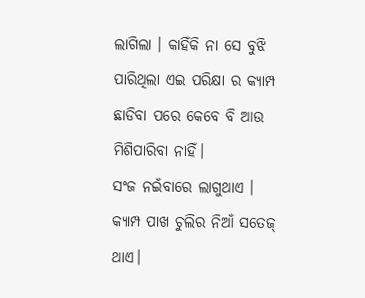ଲାଗିଲା । କାହିଁକି ନା ସେ ବୁଝି ପାରିଥିଲା ଏଇ ପରିକ୍ଷା ର କ୍ୟାମ୍ପ ଛାଡିବା ପରେ କେବେ ବି ଆଉ ମିଶିପାରିବା ନାହିଁ।
ସଂଜ ନଇଁବାରେ ଲାଗୁଥାଏ । କ୍ୟାମ୍ପ ପାଖ ଚୁଲିର ନିଆଁ ସତେଜ୍ ଥାଏ।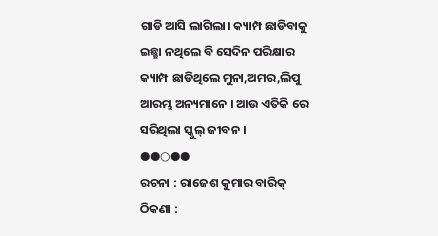ଗାଡି ଆସି ଲାଗିଲା। କ୍ୟାମ୍ପ ଛାଡିବାକୁ ଇଛ୍ଛା ନଥିଲେ ବି ସେଦିନ ପରିକ୍ଷାର କ୍ୟାମ୍ପ ଛାଡିଥିଲେ ମୁନା,ଅମର,ଲିପୁ ଆରମ୍ଭ ଅନ୍ୟମାନେ । ଆଉ ଏତିକି ରେ ସରିଥିଲା ସ୍କୁଲ୍ ଜୀବନ ।
●●○●●
ରଚନା : ରାଜେଶ କୁମାର ବାରିକ୍
ଠିକଣା :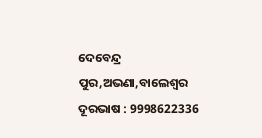ଦେବେନ୍ଦ୍ର ପୁର,ଅଭଣା,ବାଲେଶ୍ବର ଦୂରଭାଷ : 9998622336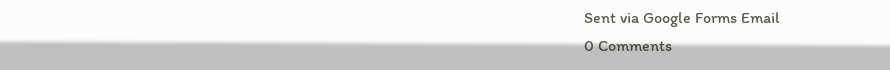Sent via Google Forms Email
0 Comments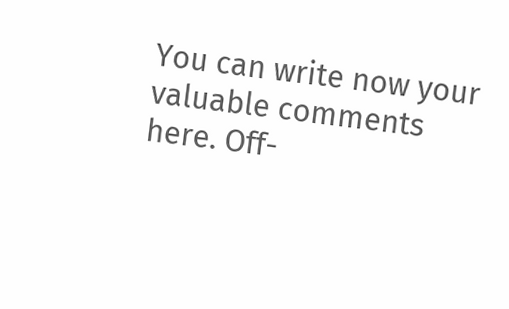You can write now your valuable comments here. Off-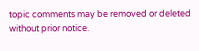topic comments may be removed or deleted without prior notice.